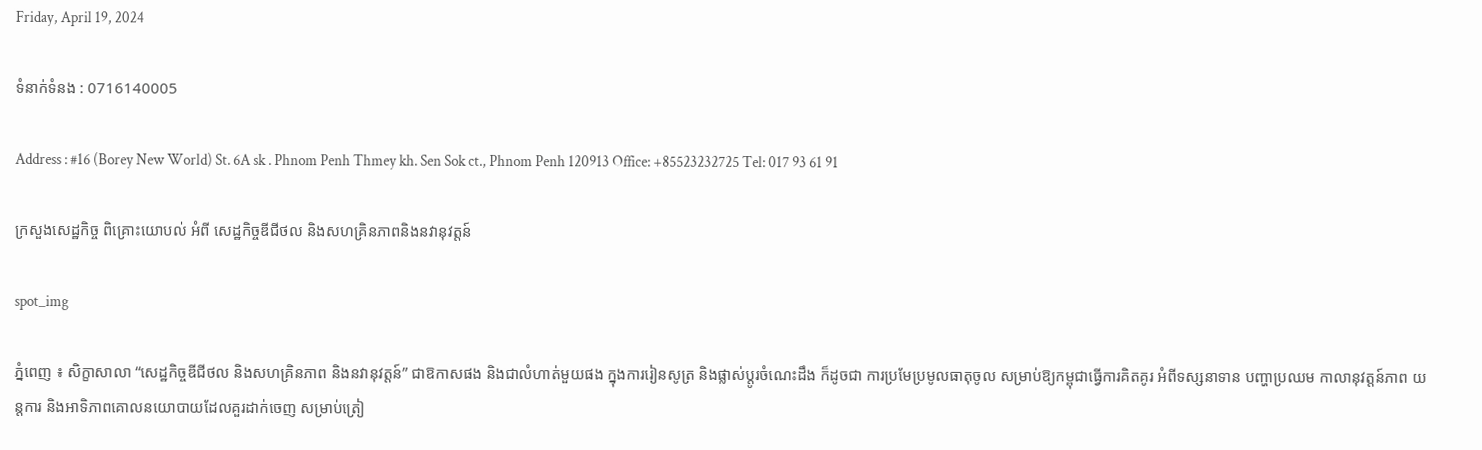Friday, April 19, 2024

ទំនាក់ទំនង : 0716140005

Address : #16 (Borey New World) St. 6A sk . Phnom Penh Thmey kh. Sen Sok ct., Phnom Penh 120913 Office: +85523232725 Tel: 017 93 61 91

ក្រសួងសេដ្ឋកិច្ច ពិគ្រោះយោបល់ អំពី សេដ្ឋកិច្ចឌីជីថល និងសហគ្រិនភាពនិងនវានុវត្តន៍

spot_img

ភ្នំពេញ ៖ សិក្ខាសាលា “សេដ្ឋកិច្ចឌីជីថល និងសហគ្រិនភាព និងនវានុវត្តន៍” ជាឱកាសផង និងជាលំហាត់មួយផង ក្នុងការរៀនសូត្រ និងផ្លាស់ប្តូរចំណេះដឹង ក៏ដូចជា ការប្រមែប្រមូលធាតុចូល សម្រាប់ឱ្យកម្ពុជាធ្វើការគិតគូរ អំពីទស្សនាទាន បញ្ហាប្រឈម កាលានុវត្តន៍ភាព យន្តការ និងអាទិភាពគោលនយោបាយដែលគួរដាក់ចេញ សម្រាប់ត្រៀ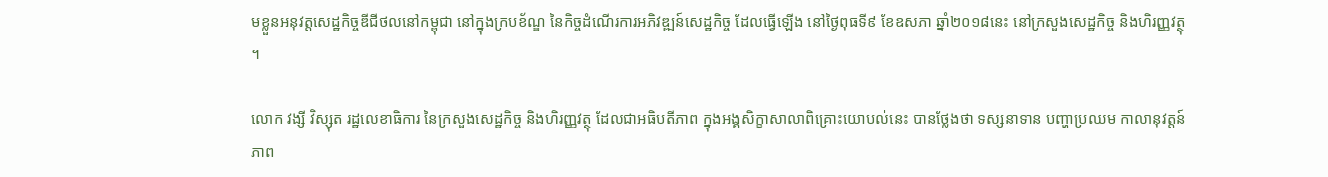មខ្លួនអនុវត្តសេដ្ឋកិច្ចឌីជីថលនៅកម្ពុជា នៅក្នុងក្របខ័ណ្ឌ នៃកិច្ចដំណើរការអភិវឌ្ឍន៍សេដ្ឋកិច្ច ដែលធ្វើឡើង នៅថ្ងៃពុធទី៩ ខែឧសភា ឆ្នាំ២០១៨នេះ នៅក្រសួងសេដ្ឋកិច្ច និងហិរញ្ញវត្ថុ ។

លោក វង្សី វិស្សុត រដ្ឋលេខាធិការ នៃក្រសួងសេដ្ឋកិច្ច និងហិរញ្ញវត្ថុ ដែលជាអធិបតីភាព ក្នុងអង្គសិក្ខាសាលាពិគ្រោះយោបល់នេះ បានថ្លែងថា ទស្សនាទាន បញ្ហាប្រឈម កាលានុវត្តន៍ភាព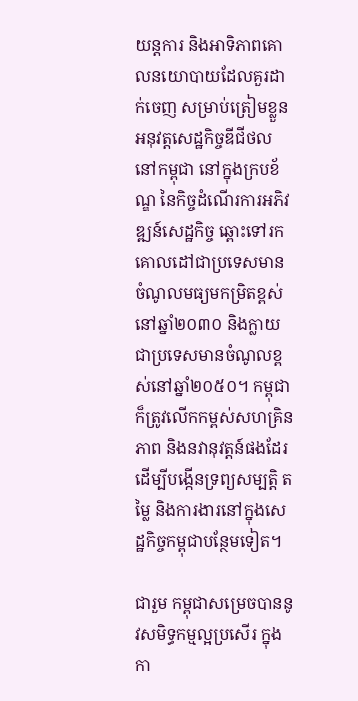យន្តការ និងអាទិភាពគោលនយោបាយដែលគួរដាក់ចេញ សម្រាប់ត្រៀមខ្លួនអនុវត្តសេដ្ឋកិច្ចឌីជីថលនៅកម្ពុជា នៅក្នុងក្របខ័ណ្ឌ នៃកិច្ចដំណើរការអភិវឌ្ឍន៍សេដ្ឋកិច្ច ឆ្ពោះទៅរកគោលដៅជាប្រទេសមានចំណូលមធ្យមកម្រិតខ្ពស់នៅឆ្នាំ២០៣០ និងក្លាយជាប្រទេសមានចំណូលខ្ពស់នៅឆ្នាំ២០៥០។ កម្ពុជាក៏ត្រូវលើកកម្ពស់សហគ្រិនភាព និងនវានុវត្តន៍ផងដែរ ដើម្បីបង្កើនទ្រព្យសម្បត្តិ តម្លៃ និងការងារនៅក្នុងសេដ្ឋកិច្ចកម្ពុជាបន្ថែមទៀត។

ជារួម កម្ពុជាសម្រេចបាននូវសមិទ្ធកម្មល្អប្រសើរ ក្នុងកា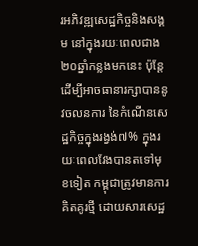រអភិវឌ្ឍសេដ្ឋកិច្ចនិងសង្គម នៅក្នុងរយៈពេលជាង២០ឆ្នាំកន្លងមកនេះ ប៉ុន្តែដើម្បីអាចធានារក្សាបាននូវចលនការ នៃកំណើនសេដ្ឋកិច្ចក្នុងរង្វង់៧% ក្នុងរយៈពេលវែងបានតទៅមុខទៀត កម្ពុជាត្រូវមានការគិតគូរថ្មី ដោយសារសេដ្ឋ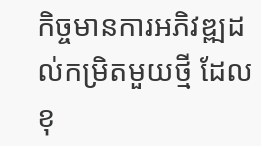កិច្ចមានការអភិវឌ្ឍដល់កម្រិតមួយថ្មី ដែលខុ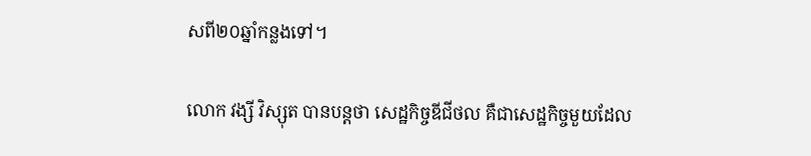សពី២០ឆ្នាំកន្លងទៅ។

លោក វង្សី វិស្សុត បានបន្តថា សេដ្ឋកិច្ចឌីជីថល គឺជាសេដ្ឋកិច្ចមួយដែល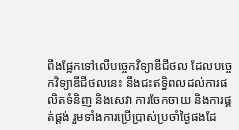ពឹងផ្អែកទៅលើបច្ចេកវិទ្យាឌីជីថល ដែលបច្ចេកវិទ្យាឌីជីថលនេះ នឹងជះឥទ្ធិពលដល់ការផលិតទំនិញ និងសេវា ការចែកចាយ និងការផ្គត់ផ្គង់ រួមទាំងការប្រើប្រាស់ប្រចាំថ្ងៃផងដែ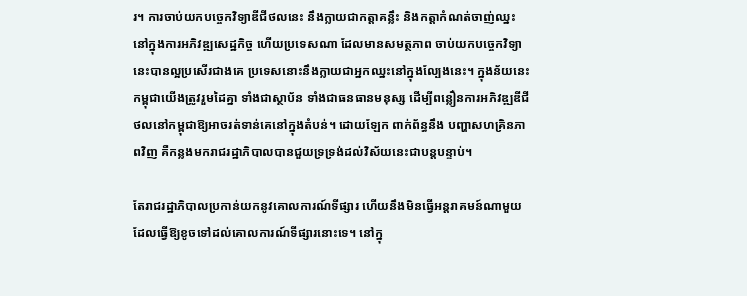រ។ ការចាប់យកបច្ចេកវិទ្យាឌីជីថលនេះ នឹងក្លាយជាកត្តាគន្លឹះ និងកត្តាកំណត់ចាញ់ឈ្នះ នៅក្នុងការអភិវឌ្ឍសេដ្ឋកិច្ច ហើយប្រទេសណា ដែលមានសមត្ថភាព ចាប់យកបច្ចេកវិទ្យានេះបានល្អប្រសើរជាងគេ ប្រទេសនោះនឹងក្លាយជាអ្នកឈ្នះនៅក្នុងល្បែងនេះ។ ក្នុងន័យនេះ កម្ពុជាយើងត្រូវរួមដៃគ្នា ទាំងជាស្ថាប័ន ទាំងជាធនធានមនុស្ស ដើម្បីពន្លឿនការអភិវឌ្ឍឌីជីថលនៅកម្ពុជាឱ្យអាចរត់ទាន់គេនៅក្នុងតំបន់។ ដោយឡែក ពាក់ព័ន្ធនឹង បញ្ហាសហគ្រិនភាពវិញ គឺកន្លងមករាជរដ្ឋាភិបាលបានជួយទ្រទ្រង់ដល់វិស័យនេះជាបន្តបន្ទាប់។

តែរាជរដ្ឋាភិបាលប្រកាន់យកនូវគោលការណ៍ទីផ្សារ ហើយនឹងមិនធ្វើអន្តរាគមន៍ណាមួយ ដែលធ្វើឱ្យខូចទៅដល់គោលការណ៍ទីផ្សារនោះទេ។ នៅក្នុ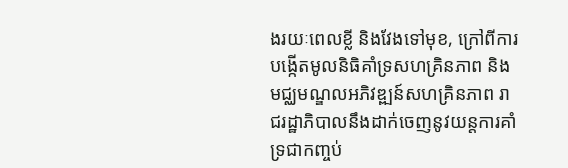ងរយៈពេលខ្លី និងវែងទៅមុខ, ក្រៅពីការបង្កើតមូលនិធិគាំទ្រសហគ្រិនភាព និងមជ្ឈមណ្ឌលអភិវឌ្ឍន៍សហគ្រិនភាព រាជរដ្ឋាភិបាលនឹងដាក់ចេញនូវយន្តការគាំទ្រជាកញ្ចប់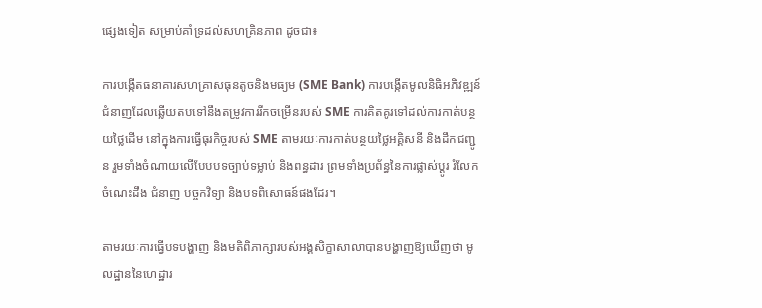ផ្សេងទៀត សម្រាប់គាំទ្រដល់សហគ្រិនភាព ដូចជា៖

ការបង្កើតធនាគារសហគ្រាសធុនតូចនិងមធ្យម (SME Bank) ការបង្កើតមូលនិធិអភិវឌ្ឍន៍ជំនាញដែលឆ្លើយតបទៅនឹងតម្រូវការរីកចម្រើនរបស់ SME ការគិតគូរទៅដល់ការកាត់បន្ថយថ្លៃដើម នៅក្នុងការធ្វើធុរកិច្ចរបស់ SME តាមរយៈការកាត់បន្ថយថ្លៃអគ្គិសនី និងដឹកជញ្ជូន រួមទាំងចំណាយលើបែបបទច្បាប់ទម្លាប់ និងពន្ធដារ ព្រមទាំងប្រព័ន្ធនៃការផ្លាស់ប្តូរ រំលែកចំណេះដឹង ជំនាញ បច្ចកវិទ្យា និងបទពិសោធន៍ផងដែរ។

តាមរយៈការធ្វើបទបង្ហាញ និងមតិពិភាក្សារបស់អង្គសិក្ខាសាលាបានបង្ហាញឱ្យឃើញថា មូលដ្ឋាននៃហេដ្ឋារ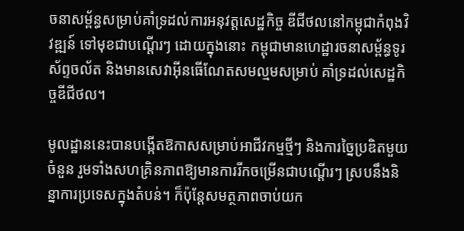ចនាសម្ព័ន្ធសម្រាប់គាំទ្រដល់ការអនុវត្តសេដ្ឋកិច្ច ឌីជីថលនៅកម្ពុជាកំពុងវិវឌ្ឍន៍ ទៅមុខជាបណ្តើរៗ ដោយក្នុងនោះ កម្ពុជាមានហេដ្ឋារចនាសម្ព័ន្ធទូរស័ព្ទចល័ត និងមានសេវាអ៊ីនធើណែតសមល្មមសម្រាប់ គាំទ្រដល់សេដ្ឋកិច្ចឌីជីថល។

មូលដ្ឋាននេះបានបង្កើតឱកាសសម្រាប់អាជីវកម្មថ្មីៗ និងការច្នៃប្រឌិតមួយចំនួន រួមទាំងសហគ្រិនភាពឱ្យមានការរីកចម្រើនជាបណ្តើរៗ ស្របនឹងនិន្នាការប្រទេសក្នុងតំបន់។ ក៏ប៉ុន្តែសមត្ថភាពចាប់យក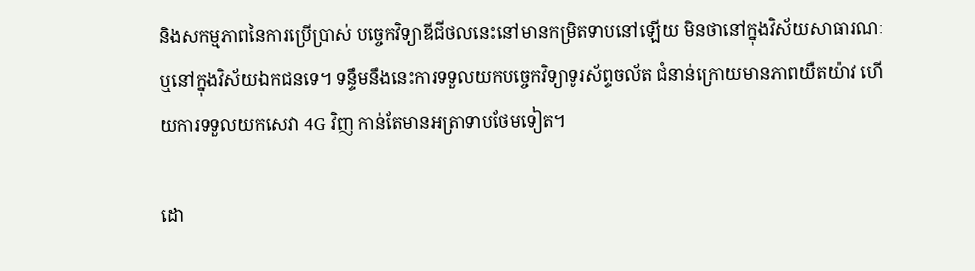និងសកម្មភាពនៃការប្រើប្រាស់ បច្ចេកវិទ្យាឌីជីថលនេះនៅមានកម្រិតទាបនៅឡើយ មិនថានៅក្នុងវិស័យសាធារណៈ ឬនៅក្នុងវិស័យឯកជនទេ។ ទន្ទឹមនឹងនេះការទទួលយកបច្ចេកវិទ្យាទូរស័ព្ទចល័ត ជំនាន់ក្រោយមានភាពយឺតយ៉ាវ ហើយការទទួលយកសេវា 4G វិញ កាន់តែមានអត្រាទាបថែមទៀត។

ដោ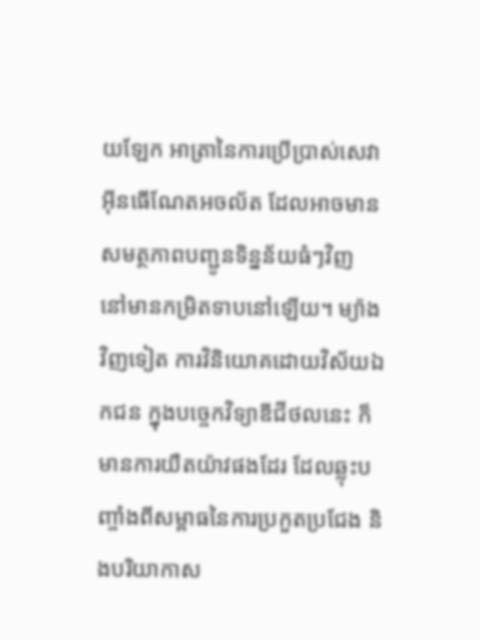យឡែក អាត្រានៃការប្រើប្រាស់សេវាអ៊ីនធើណែតអចល័ត ដែលអាចមានសមត្ថភាពបញ្ជូនទិន្នន័យធំៗវិញ នៅមានកម្រិតទាបនៅឡើយ។ ម្យ៉ាងវិញទៀត ការវិនិយោគដោយវិស័យឯកជន ក្នុងបច្ចេកវិទ្យាឌីជីថលនេះ ក៏មានការយឺតយ៉ាវផងដែរ ដែលឆ្លុះបញ្ចាំងពីសម្ពាធនៃការប្រកួតប្រជែង និងបរិយាកាស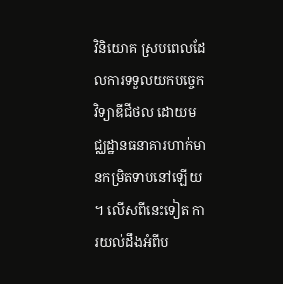វិនិយោគ ស្របពេលដែលការទទួលយកបច្ចេកវិទ្យាឌីជីថល ដោយមជ្ឈដ្ឋានធនាគារហាក់មានកម្រិតទាបនៅឡើយ។ លើសពីនេះទៀត ការយល់ដឹងអំពីប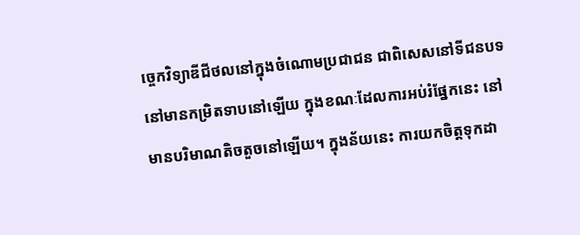ច្ចេកវិទ្យាឌីជីថលនៅក្នុងចំណោមប្រជាជន ជាពិសេសនៅទីជនបទនៅមានកម្រិតទាបនៅឡើយ ក្នុងខណៈដែលការអប់រំផ្នែកនេះ នៅមានបរិមាណតិចតួចនៅឡើយ។ ក្នុងន័យនេះ ការយកចិត្តទុកដា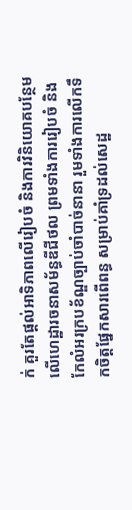ក់ គួរតែផ្តល់អាទិភាពលើរៀបចំ និងការវិនិយោគបន្ថែមលើហេដ្ឋារចនាសម័ន្ធឌីជីថល ព្រមទាំងការរៀបចំ និងកែលំអរក្របខ័ណ្ឌច្បាប់ចាំបាច់នានា រួមទាំងការលើកទឹកចិត្តផ្នែកសារពើពន្ធ សម្រាប់គាំទ្រដល់សេដ្ឋ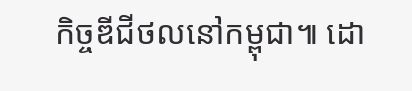កិច្ចឌីជីថលនៅកម្ពុជា៕ ដោ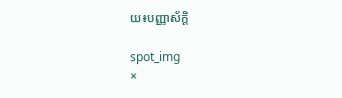យ៖បញ្ញាស័ក្តិ

spot_img
×